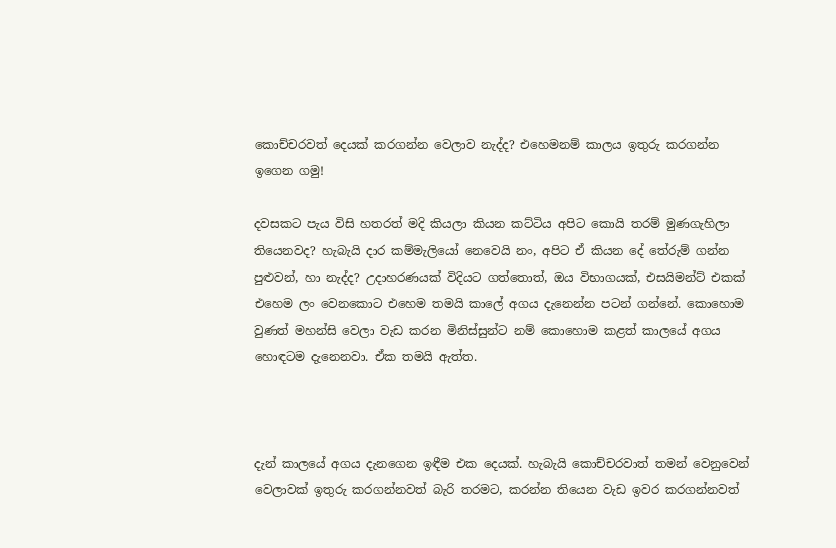කොච්චරවත් දෙයක් කරගන්න වෙලාව නැද්ද? එහෙමනම් කාලය ඉතුරු කරගන්න ඉගෙන ගමු!

දවසකට පැය විසි හතරත් මදි කියලා කියන කට්ටිය අපිට කොයි තරම් මුණගැහිලා තියෙනවද? හැබැයි දාර කම්මැලියෝ නෙවෙයි නං, අපිට ඒ කියන දේ තේරුම් ගන්න පුළුවන්, හා නැද්ද? උදාහරණයක් විදියට ගත්තොත්, ඔය විභාගයක්, එසයිමන්ට් එකක් එහෙම ලං වෙනකොට එහෙම තමයි කාලේ අගය දැනෙන්න පටන් ගන්නේ. කොහොම වුණත් මහන්සි වෙලා වැඩ කරන මිනිස්සුන්ට නම් කොහොම කළත් කාලයේ අගය හොඳටම දැනෙනවා. ඒක තමයි ඇත්ත.



දැන් කාලයේ අගය දැනගෙන ඉඳීම එක දෙයක්. හැබැයි කොච්චරවාත් තමන් වෙනුවෙන් වෙලාවක් ඉතුරු කරගන්නවත් බැරි තරමට, කරන්න තියෙන වැඩ ඉවර කරගන්නවත්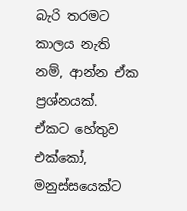බැරි තරමට කාලය නැති නම්, ආන්න ඒක ප්‍රශ්නයක්. ඒකට හේතුව එක්කෝ, මනුස්සයෙක්ට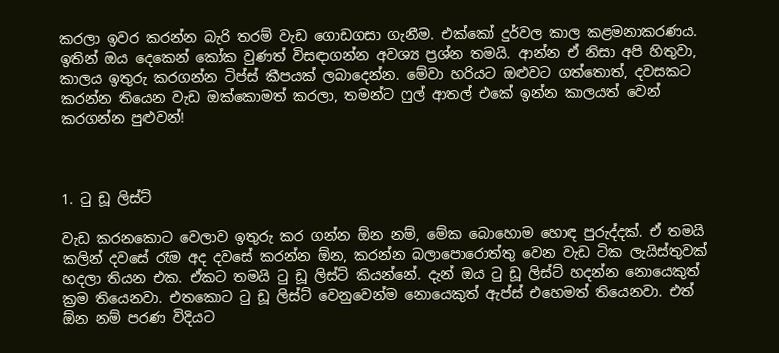කරලා ඉවර කරන්න බැරි තරම් වැඩ ගොඩගසා ගැනීම. එක්කෝ දුර්වල කාල කළමනාකරණය. ඉතින් ඔය දෙකෙන් කෝක වුණත් විසඳාගන්න අවශ්‍ය ප්‍රශ්න තමයි. ආන්න ඒ නිසා අපි හිතුවා, කාලය ඉතුරු කරගන්න ටිප්ස් කීපයක් ලබාදෙන්න. මේවා හරියට ඔළුවට ගත්තොත්, දවසකට කරන්න තියෙන වැඩ ඔක්කොමත් කරලා, තමන්ට ෆුල් ආතල් එකේ ඉන්න කාලයත් වෙන් කරගන්න පුළුවන්!



1. ටු ඩූ ලිස්ට්

වැඩ කරනකොට වෙලාව ඉතුරු කර ගන්න ඕන නම්, මේක බොහොම හොඳ පුරුද්දක්. ඒ තමයි කලින් දවසේ රෑම අද දවසේ කරන්න ඕන, කරන්න බලාපොරොත්තු වෙන වැඩ ටික ලැයිස්තුවක් හදලා තියන එක. ඒකට තමයි ටු ඩූ ලිස්ට් කියන්නේ. දැන් ඔය ටු ඩූ ලිස්ට් හදන්න නොයෙකුත් ක්‍රම තියෙනවා. එතකොට ටු ඩූ ලිස්ට් වෙනුවෙන්ම නොයෙකුත් ඇප්ස් එහෙමත් තියෙනවා. එත් ඕන නම් පරණ විදියට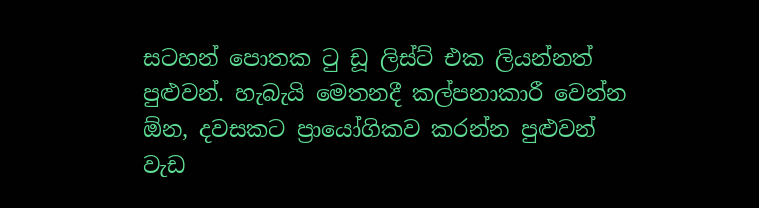සටහන් පොතක ටු ඩූ ලිස්ට් එක ලියන්නත් පුළුවන්. හැබැයි මෙතනදී කල්පනාකාරී වෙන්න ඕන, දවසකට ප්‍රායෝගිකව කරන්න පුළුවන් වැඩ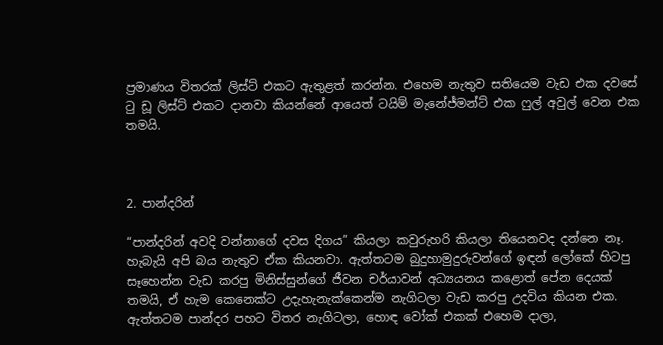ප්‍රමාණය විතරක් ලිස්ට් එකට ඇතුළත් කරන්න. එහෙම නැතුව සතියෙම වැඩ එක දවසේ ටු ඩූ ලිස්ට් එකට දානවා කියන්නේ ආයෙත් ටයිම් මැනේජ්මන්ට් එක ෆුල් අවුල් වෙන එක තමයි.



2. පාන්දරින්

“පාන්දරින් අවදි වන්නාගේ දවස දිගය” කියලා කවුරුහරි කියලා තියෙනවද දන්නෙ නෑ. හැබැයි අපි බය නැතුව ඒක කියනවා. ඇත්තටම බුදුහාමුදුරුවන්ගේ ඉඳන් ලෝකේ හිටපු සෑහෙන්න වැඩ කරපු මිනිස්සුන්ගේ ජීවන චර්යාවන් අධ්‍යයනය කළොත් පේන දෙයක් තමයි, ඒ හැම කෙනෙක්ට උදැහැනැක්කෙන්ම නැගිටලා වැඩ කරපු උදවිය කියන එක. ඇත්තටම පාන්දර පහට විතර නැගිටලා, හොඳ වෝක් එකක් එහෙම දාලා,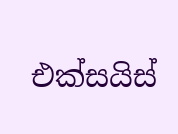එක්සයිස්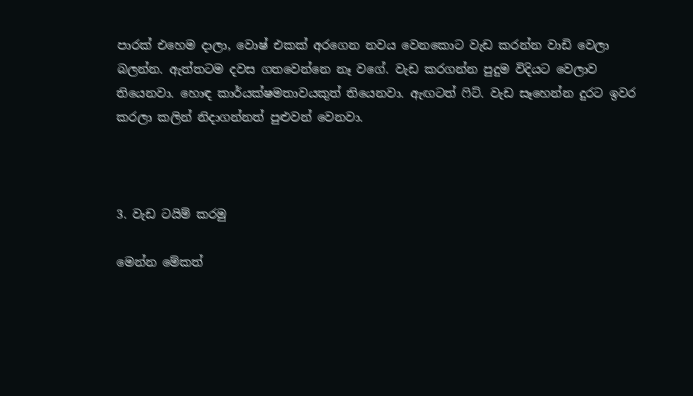පාරක් එහෙම දාලා, වොෂ් එකක් අරගෙන නවය වෙනකොට වැඩ කරන්න වාඩි වෙලා බලන්න. ඇත්තටම දවස ගතවෙන්නෙ නෑ වගේ. වැඩ කරගන්න පුදුම විදියට වෙලාව තියෙනවා. හොඳ කාර්යක්ෂමතාවයකුත් තියෙනවා. ඇඟටත් ෆිට්. වැඩ සෑහෙන්න දුරට ඉවර කරලා කලින් නිදාගන්නත් පුළුවන් වෙනවා.



3. වැඩ ටයිම් කරමු

මෙන්න මේකත්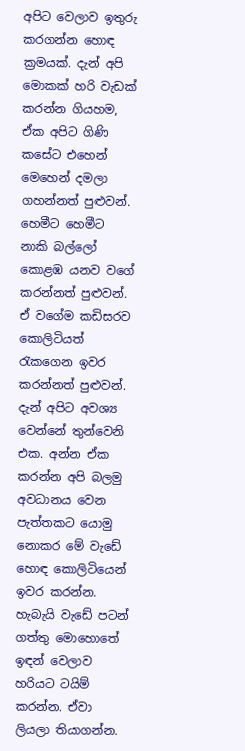අපිට වෙලාව ඉතුරු කරගන්න හොඳ ක්‍රමයක්. දැන් අපි මොකක් හරි වැඩක් කරන්න ගියහම, ඒක අපිට ගිණි කසේට එහෙන් මෙහෙන් දමලා ගහන්නත් පුළුවන්. හෙමීට හෙමීට නාකි බල්ලෝ කොළඹ යනව වගේ කරන්නත් පුළුවන්. ඒ වගේම කඩිසරව කොලිටියත් රැකගෙන ඉවර කරන්නත් පුළුවන්. දැන් අපිට අවශ්‍ය වෙන්නේ තුන්වෙනි එක. අන්න ඒක කරන්න අපි බලමු අවධානය වෙන පැත්තකට යොමු නොකර මේ වැඩේ හොඳ කොලිටියෙන් ඉවර කරන්න. හැබැයි වැඩේ පටන් ගත්තු මොහොතේ ඉඳන් වෙලාව හරියට ටයිම් කරන්න. ඒවා ලියලා තියාගන්න.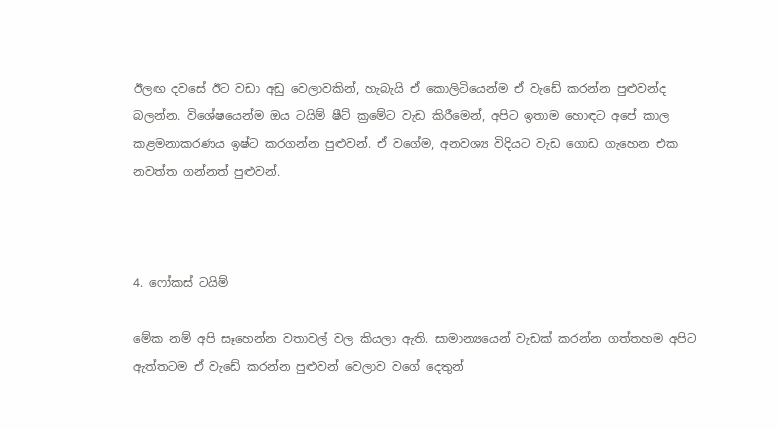ඊලඟ දවසේ ඊට වඩා අඩු වෙලාවකින්, හැබැයි ඒ කොලිටියෙන්ම ඒ වැඩේ කරන්න පුළුවන්ද බලන්න. විශේෂයෙන්ම ඔය ටයිම් ෂීට් ක්‍රමේට වැඩ කිරීමෙන්, අපිට ඉතාම හොඳට අපේ කාල කළමනාකරණය ඉෂ්ට කරගන්න පුළුවන්. ඒ වගේම, අනවශ්‍ය විදියට වැඩ ගොඩ ගැහෙන එක නවත්ත ගන්නත් පුළුවන්.



4. ෆෝකස් ටයිම්

මේක නම් අපි සෑහෙන්න වතාවල් වල කියලා ඇති. සාමාන්‍යයෙන් වැඩක් කරන්න ගත්තහම අපිට ඇත්තටම ඒ වැඩේ කරන්න පුළුවන් වෙලාව වගේ දෙතුන්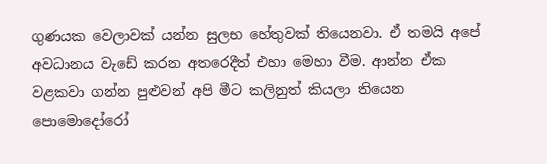ගුණයක වෙලාවක් යන්න සුලභ හේතුවක් තියෙනවා. ඒ තමයි අපේ අවධානය වැඩේ කරන අතරෙදීත් එහා මෙහා වීම. ආන්න ඒක වළකවා ගන්න පුළුවන් අපි මීට කලිනුත් කියලා තියෙන පොමොදෝරෝ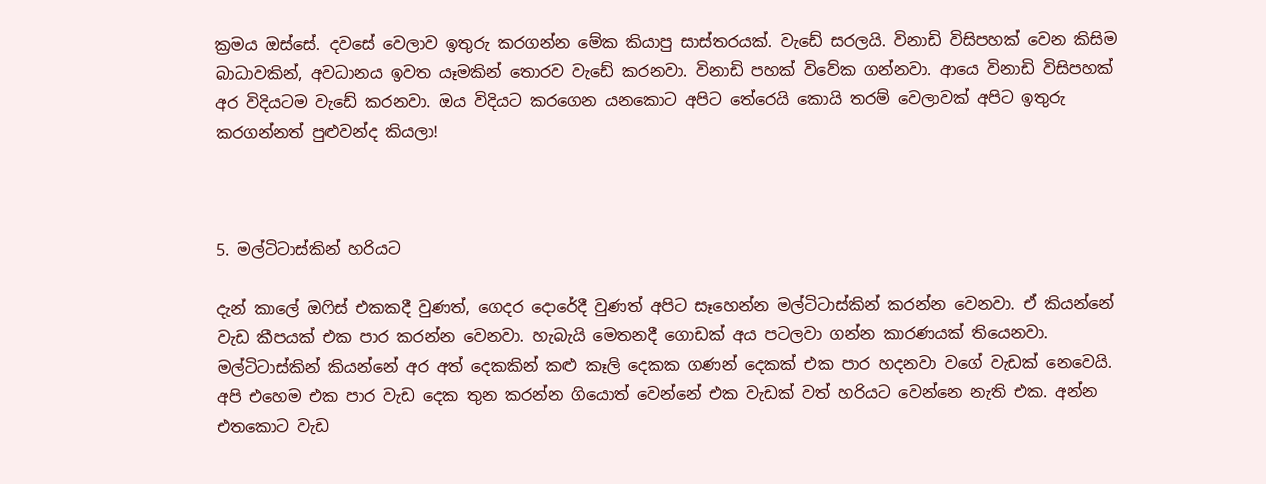ක්‍රමය ඔස්සේ. දවසේ වෙලාව ඉතුරු කරගන්න මේක කියාපු සාස්තරයක්. වැඩේ සරලයි. විනාඩි විසිපහක් වෙන කිසිම බාධාවකින්, අවධානය ඉවත යෑමකින් තොරව වැඩේ කරනවා. විනාඩි පහක් විවේක ගන්නවා. ආයෙ විනාඩි විසිපහක් අර විදියටම වැඩේ කරනවා. ඔය විදියට කරගෙන යනකොට අපිට තේරෙයි කොයි තරම් වෙලාවක් අපිට ඉතුරු කරගන්නත් පුළුවන්ද කියලා!



5. මල්ටිටාස්කින් හරියට

දැන් කාලේ ඔෆිස් එකකදී වුණත්, ගෙදර දොරේදී වුණත් අපිට සෑහෙන්න මල්ටිටාස්කින් කරන්න වෙනවා. ඒ කියන්නේ වැඩ කීපයක් එක පාර කරන්න වෙනවා. හැබැයි මෙතනදී ගොඩක් අය පටලවා ගන්න කාරණයක් තියෙනවා. මල්ටිටාස්කින් කියන්නේ අර අත් දෙකකින් කළු කෑලි දෙකක ගණන් දෙකක් එක පාර හදනවා වගේ වැඩක් නෙවෙයි. අපි එහෙම එක පාර වැඩ දෙක තුන කරන්න ගියොත් වෙන්නේ එක වැඩක් වත් හරියට වෙන්නෙ නැති එක. අන්න එතකොට වැඩ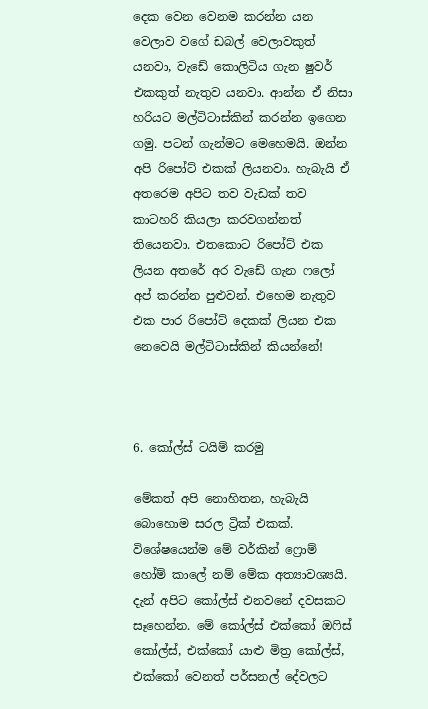දෙක වෙන වෙනම කරන්න යන වෙලාව වගේ ඩබල් වෙලාවකුත් යනවා, වැඩේ කොලිටිය ගැන ෂුවර් එකකුත් නැතුව යනවා. ආන්න ඒ නිසා හරියට මල්ටිටාස්කින් කරන්න ඉගෙන ගමු. පටන් ගැන්මට මෙහෙමයි. ඔන්න අපි රිපෝට් එකක් ලියනවා. හැබැයි ඒ අතරෙම අපිට තව වැඩක් තව කාටහරි කියලා කරවගන්නත් තියෙනවා. එතකොට රිපෝට් එක ලියන අතරේ අර වැඩේ ගැන ෆලෝ අප් කරන්න පුළුවන්. එහෙම නැතුව එක පාර රිපෝට් දෙකක් ලියන එක නෙවෙයි මල්ටිටාස්කින් කියන්නේ!



6. කෝල්ස් ටයිම් කරමු

මේකත් අපි නොහිතන, හැබැයි බොහොම සරල ට්‍රික් එකක්. විශේෂයෙන්ම මේ වර්කින් ෆ්‍රොම් හෝම් කාලේ නම් මේක අත්‍යාවශ්‍යයි. දැන් අපිට කෝල්ස් එනවනේ දවසකට සෑහෙන්න. මේ කෝල්ස් එක්කෝ ඔෆිස් කෝල්ස්, එක්කෝ යාළු මිත්‍ර කෝල්ස්, එක්කෝ වෙනත් පර්සනල් දේවලට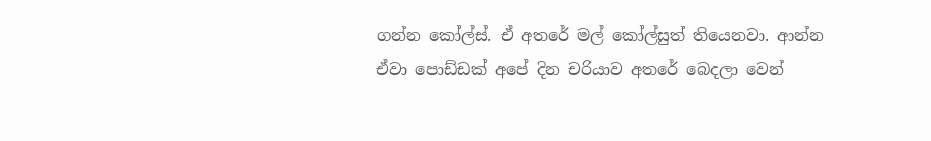ගන්න කෝල්ස්. ඒ අතරේ මල් කෝල්සුත් තියෙනවා. ආන්න ඒවා පොඩ්ඩක් අපේ දින චරියාව අතරේ බෙදලා වෙන්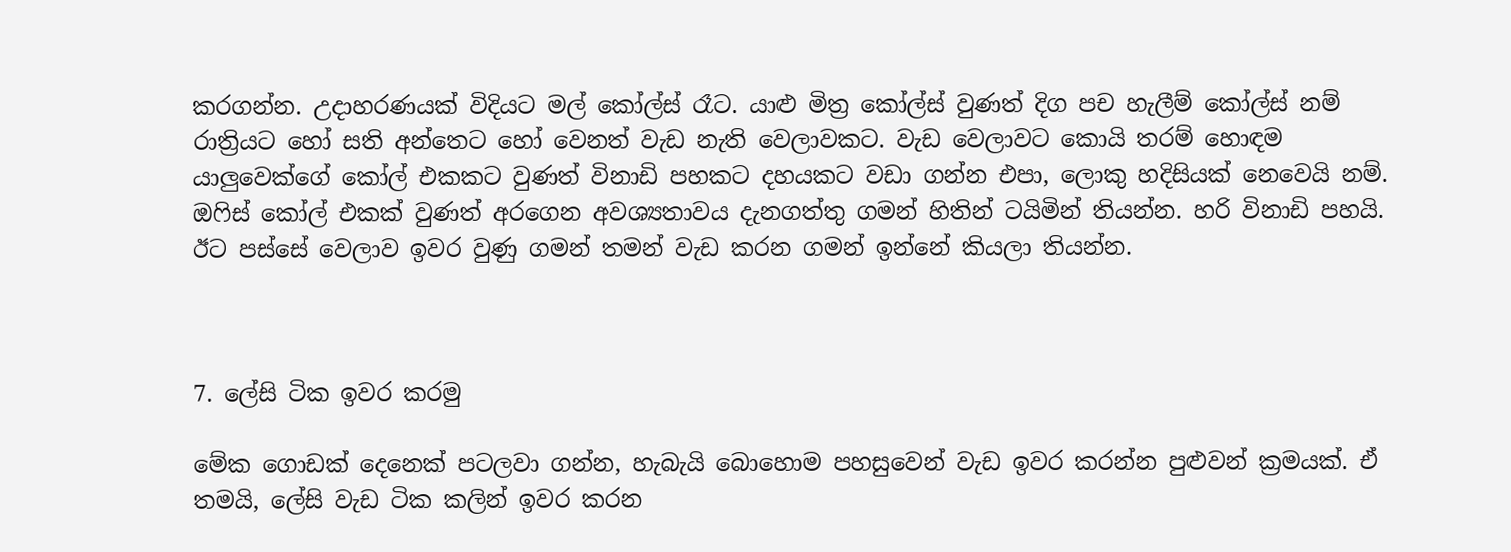කරගන්න. උදාහරණයක් විදියට මල් කෝල්ස් රෑට. යාළු මිත්‍ර කෝල්ස් වුණත් දිග පච හැලීම් කෝල්ස් නම් රාත්‍රියට හෝ සති අන්තෙට හෝ වෙනත් වැඩ නැති වෙලාවකට. වැඩ වෙලාවට කොයි තරම් හොඳම යාලුවෙක්ගේ කෝල් එකකට වුණත් විනාඩි පහකට දහයකට වඩා ගන්න එපා, ලොකු හදිසියක් නෙවෙයි නම්. ඔෆිස් කෝල් එකක් වුණත් අරගෙන අවශ්‍යතාවය දැනගත්තු ගමන් හිතින් ටයිමින් තියන්න. හරි විනාඩි පහයි. ඊට පස්සේ වෙලාව ඉවර වුණු ගමන් තමන් වැඩ කරන ගමන් ඉන්නේ කියලා තියන්න.



7. ලේසි ටික ඉවර කරමු

මේක ගොඩක් දෙනෙක් පටලවා ගන්න, හැබැයි බොහොම පහසුවෙන් වැඩ ඉවර කරන්න පුළුවන් ක්‍රමයක්. ඒ තමයි, ලේසි වැඩ ටික කලින් ඉවර කරන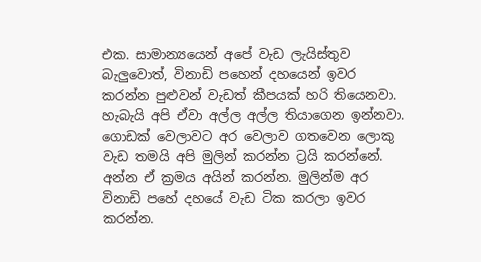එක. සාමාන්‍යයෙන් අපේ වැඩ ලැයිස්තුව බැලුවොත්, විනාඩි පහෙන් දහයෙන් ඉවර කරන්න පුළුවන් වැඩත් කීපයක් හරි තියෙනවා. හැබැයි අපි ඒවා අල්ල අල්ල තියාගෙන ඉන්නවා. ගොඩක් වෙලාවට අර වෙලාව ගතවෙන ලොකු වැඩ තමයි අපි මුලින් කරන්න ට්‍රයි කරන්නේ. අන්න ඒ ක්‍රමය අයින් කරන්න. මුලින්ම අර විනාඩි පහේ දහයේ වැඩ ටික කරලා ඉවර කරන්න.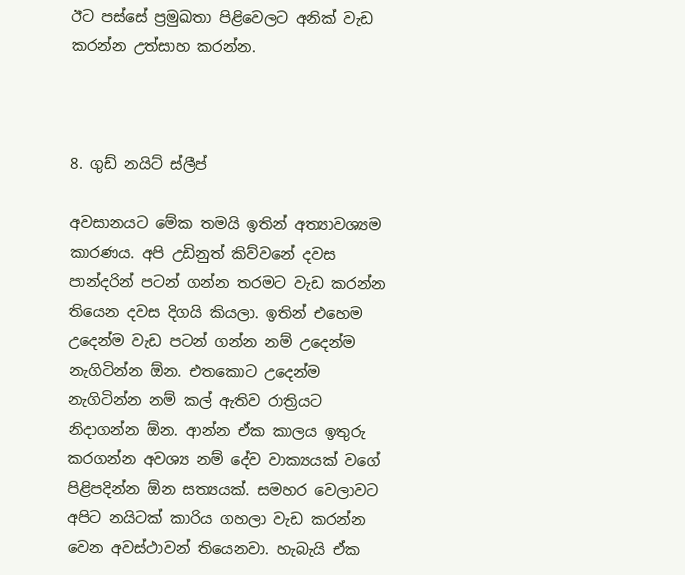ඊට පස්සේ ප්‍රමුඛතා පිළිවෙලට අනික් වැඩ කරන්න උත්සාහ කරන්න.



8. ගුඩ් නයිට් ස්ලීප්

අවසානයට මේක තමයි ඉතින් අත්‍යාවශ්‍යම කාරණය. අපි උඩිනුත් කිව්වනේ දවස පාන්දරින් පටන් ගන්න තරමට වැඩ කරන්න තියෙන දවස දිගයි කියලා. ඉතින් එහෙම උදෙන්ම වැඩ පටන් ගන්න නම් උදෙන්ම නැගිටින්න ඕන. එතකොට උදෙන්ම නැගිටින්න නම් කල් ඇතිව රාත්‍රියට නිදාගන්න ඕන. ආන්න ඒක කාලය ඉතුරු කරගන්න අවශ්‍ය නම් දේව වාක්‍යයක් වගේ පිළිපදින්න ඕන සත්‍යයක්. සමහර වෙලාවට අපිට නයිටක් කාරිය ගහලා වැඩ කරන්න වෙන අවස්ථාවන් තියෙනවා. හැබැයි ඒක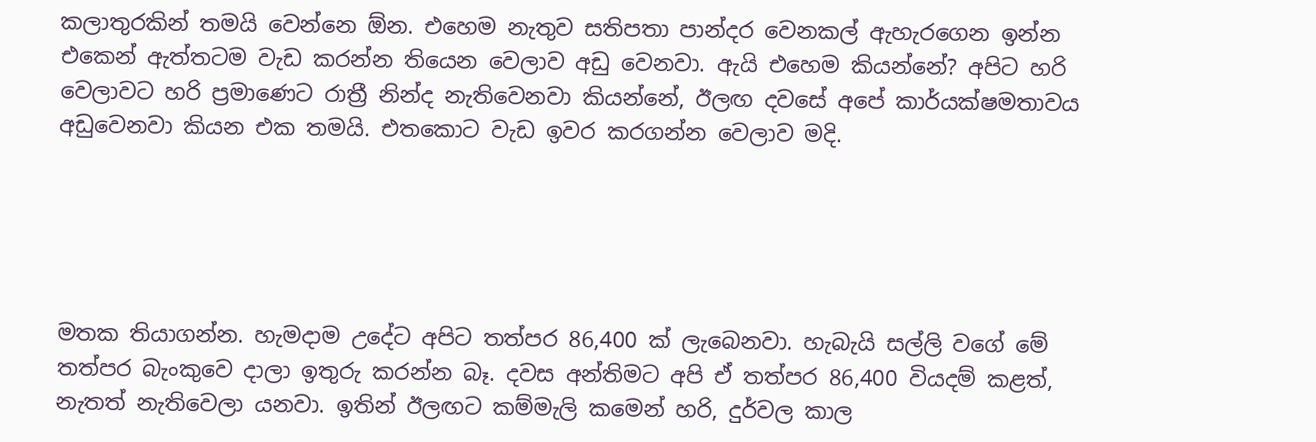කලාතුරකින් තමයි වෙන්නෙ ඕන. එහෙම නැතුව සතිපතා පාන්දර වෙනකල් ඇහැරගෙන ඉන්න එකෙන් ඇත්තටම වැඩ කරන්න තියෙන වෙලාව අඩු වෙනවා. ඇයි එහෙම කියන්නේ? අපිට හරි වෙලාවට හරි ප්‍රමාණෙට රාත්‍රී නින්ද නැතිවෙනවා කියන්නේ, ඊලඟ දවසේ අපේ කාර්යක්ෂමතාවය අඩුවෙනවා කියන එක තමයි. එතකොට වැඩ ඉවර කරගන්න වෙලාව මදි.





මතක තියාගන්න. හැමදාම උදේට අපිට තත්පර 86,400 ක් ලැබෙනවා. හැබැයි සල්ලි වගේ මේ තත්පර බැංකුවෙ දාලා ඉතුරු කරන්න බෑ. දවස අන්තිමට අපි ඒ තත්පර 86,400 වියදම් කළත්, නැතත් නැතිවෙලා යනවා. ඉතින් ඊලඟට කම්මැලි කමෙන් හරි, දුර්වල කාල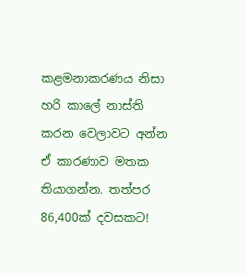කළමනාකරණය නිසා හරි කාලේ නාස්ති කරන වෙලාවට අන්න ඒ කාරණාව මතක තියාගන්න. තත්පර 86,400ක් දවසකට!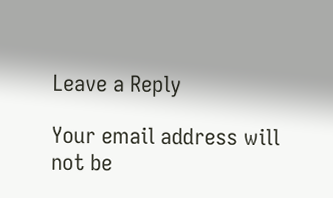Leave a Reply

Your email address will not be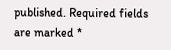published. Required fields are marked *